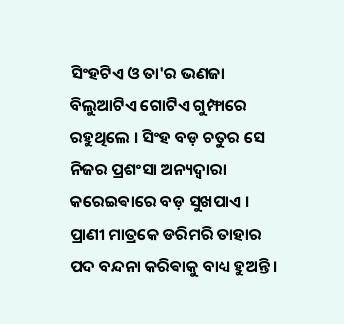ସିଂହଟିଏ ଓ ତା'ର ଭଣଜା ବିଲୁଆଟିଏ ଗୋଟିଏ ଗୁମ୍ଫାରେ ରହୁଥିଲେ । ସିଂହ ବଡ଼ ଚତୁର ସେ ନିଜର ପ୍ରଶଂସା ଅନ୍ୟଦ୍ଵାରା କରେଇଵାରେ ବଡ଼ ସୁଖପାଏ । ପ୍ରାଣୀ ମାତ୍ରକେ ଡରିମରି ତାହାର ପଦ ବନ୍ଦନା କରିଵାକୁ ବାଧ୍ୟ ହୁଅନ୍ତି ।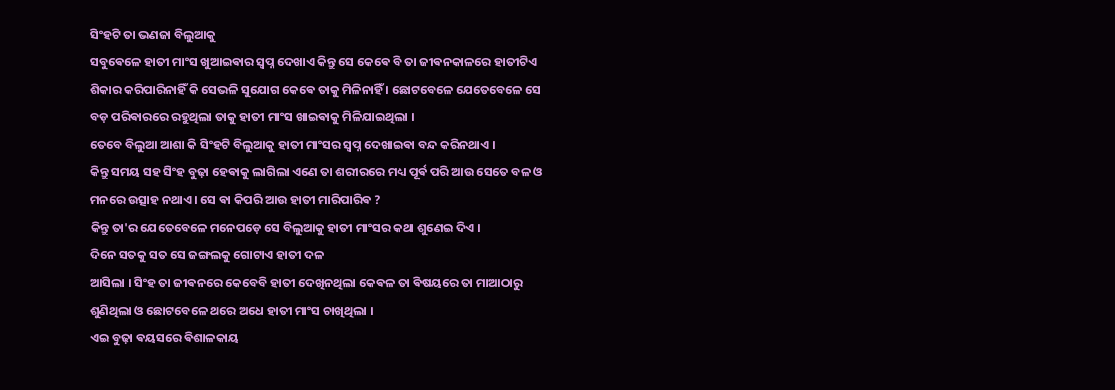ସିଂହଟି ତା ଭଣଜା ବିଲୁଆକୁ
ସବୁଵେଳେ ହାତୀ ମାଂସ ଖୁଆଇଵାର ସ୍ଵପ୍ନ ଦେଖାଏ କିନ୍ତୁ ସେ କେଵେ ବି ତା ଜୀଵନକାଳରେ ହାତୀଟିଏ ଶିକାର କରିପାରିନାହିଁ କି ସେଭଳି ସୁଯୋଗ କେଵେ ତାକୁ ମିଳିନାହିଁ । ଛୋଟବେଳେ ଯେତେବେଳେ ସେ ବଡ଼ ପରିଵାରରେ ରହୁଥିଲା ତାକୁ ହାତୀ ମାଂସ ଖାଇଵାକୁ ମିଳିଯାଇଥିଲା ।
ତେବେ ବିଲୁଆ ଆଶା କି ସିଂହଟି ବିଲୁଆକୁ ହାତୀ ମାଂସର ସ୍ଵପ୍ନ ଦେଖାଇଵା ବନ୍ଦ କରିନଥାଏ ।
କିନ୍ତୁ ସମୟ ସହ ସିଂହ ବୁଢ଼ା ହେଵାକୁ ଲାଗିଲା ଏଣେ ତା ଶରୀରରେ ମଧ୍ୟ ପୂର୍ଵ ପରି ଆଉ ସେତେ ବଳ ଓ ମନରେ ଉତ୍ସାହ ନଥାଏ । ସେ ଵା କିପରି ଆଉ ହାତୀ ମାରିପାରିଵ ?
କିନ୍ତୁ ତା'ର ଯେତେବେଳେ ମନେପଡ଼େ ସେ ବିଲୁଆକୁ ହାତୀ ମାଂସର କଥା ଶୁଣେଇ ଦିଏ ।
ଦିନେ ସତକୁ ସତ ସେ ଜଙ୍ଗଲକୁ ଗୋଟାଏ ହାତୀ ଦଳ
ଆସିଲା । ସିଂହ ତା ଜୀଵନରେ କେବେବି ହାତୀ ଦେଖିନଥିଲା କେଵଳ ତା ଵିଷୟରେ ତା ମାଆଠାରୁ ଶୁଣିଥିଲା ଓ ଛୋଟବେଳେ ଥରେ ଅଧେ ହାତୀ ମାଂସ ଚାଖିଥିଲା ।
ଏଇ ବୁଢ଼ା ଵୟସରେ ଵିଶାଳକାୟ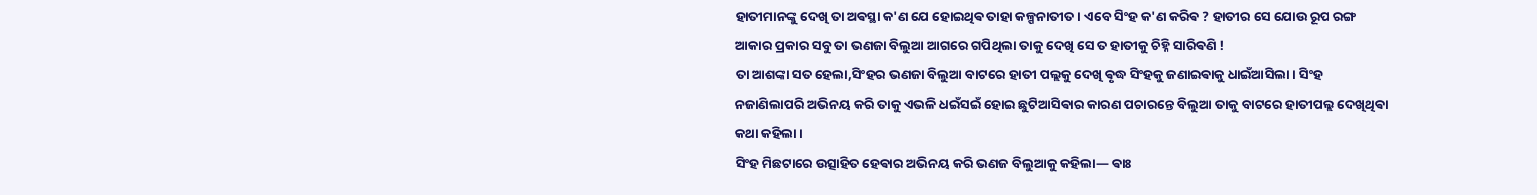ହାତୀମାନଙ୍କୁ ଦେଖି ତା ଅଵସ୍ଥା କ'ଣ ଯେ ହୋଇଥିଵ ତାହା କଳ୍ପନାତୀତ । ଏବେ ସିଂହ କ'ଣ କରିଵ ? ହାତୀର ସେ ଯୋଉ ରୂପ ରଙ୍ଗ ଆକାର ପ୍ରକାର ସବୁ ତା ଭଣଜା ବିଲୁଆ ଆଗରେ ଗପିଥିଲା ତାକୁ ଦେଖି ସେ ତ ହାତୀକୁ ଚିହ୍ନି ସାରିଵଣି !
ତା ଆଶଙ୍କା ସତ ହେଲା,ସିଂହର ଭଣଜା ବିଲୁଆ ବାଟରେ ହାତୀ ପଲ୍ଲକୁ ଦେଖି ଵୃଦ୍ଧ ସିଂହକୁ ଜଣାଇଵାକୁ ଧାଇଁଆସିଲା । ସିଂହ ନଜାଣିଲାପରି ଅଭିନୟ କରି ତାକୁ ଏଭଳି ଧଇଁସଇଁ ହୋଇ ଛୁଟିଆସିଵାର କାରଣ ପଚାରନ୍ତେ ବିଲୁଆ ତାକୁ ବାଟରେ ହାତୀପଲ୍ଲ ଦେଖିଥିଵା କଥା କହିଲା ।
ସିଂହ ମିଛଟାରେ ଉତ୍ସାହିତ ହେଵାର ଅଭିନୟ କରି ଭଣଜ ବିଲୁଆକୁ କହିଲା— ଵାଃ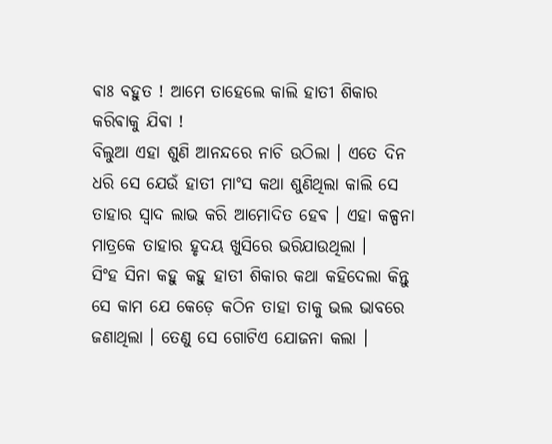ଵାଃ ବହୁତ ! ଆମେ ତାହେଲେ କାଲି ହାତୀ ଶିକାର କରିଵାକୁ ଯିଵା !
ବିଲୁଆ ଏହା ଶୁଣି ଆନନ୍ଦରେ ନାଚି ଉଠିଲା । ଏତେ ଦିନ ଧରି ସେ ଯେଉଁ ହାତୀ ମାଂସ କଥା ଶୁଣିଥିଲା କାଲି ସେ ତାହାର ସ୍ଵାଦ ଲାଭ କରି ଆମୋଦିତ ହେଵ । ଏହା କଳ୍ପନା ମାତ୍ରକେ ତାହାର ହୃଦୟ ଖୁସିରେ ଭରିଯାଉଥିଲା ।
ସିଂହ ସିନା କହୁ କହୁ ହାତୀ ଶିକାର କଥା କହିଦେଲା କିନ୍ତୁ ସେ କାମ ଯେ କେଡ଼େ କଠିନ ତାହା ତାକୁ ଭଲ ଭାବରେ ଜଣାଥିଲା । ତେଣୁ ସେ ଗୋଟିଏ ଯୋଜନା କଲା ।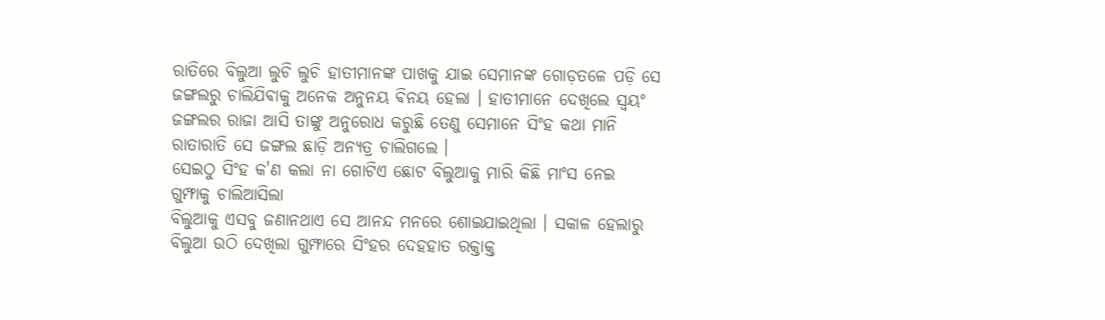ରାତିରେ ବିଲୁଆ ଲୁଚି ଲୁଚି ହାତୀମାନଙ୍କ ପାଖକୁ ଯାଇ ସେମାନଙ୍କ ଗୋଡ଼ତଳେ ପଡ଼ି ସେ ଜଙ୍ଗଲରୁ ଚାଲିଯିଵାକୁ ଅନେକ ଅନୁନୟ ଵିନୟ ହେଲା । ହାତୀମାନେ ଦେଖିଲେ ସ୍ବୟଂ ଜଙ୍ଗଲର ରାଜା ଆସି ତାଙ୍କୁ ଅନୁରୋଧ କରୁଛି ତେଣୁ ସେମାନେ ସିଂହ କଥା ମାନି ରାତାରାତି ସେ ଜଙ୍ଗଲ ଛାଡ଼ି ଅନ୍ୟତ୍ର ଚାଲିଗଲେ ।
ସେଇଠୁ ସିଂହ କ'ଣ କଲା ନା ଗୋଟିଏ ଛୋଟ ବିଲୁଆକୁ ମାରି କିଛି ମାଂସ ନେଇ ଗୁମ୍ଫାକୁ ଚାଲିଆସିଲା
ବିଲୁଆକୁ ଏସବୁ ଜଣାନଥାଏ ସେ ଆନନ୍ଦ ମନରେ ଶୋଇଯାଇଥିଲା । ସକାଳ ହେଲାରୁ ବିଲୁଆ ଉଠି ଦେଖିଲା ଗୁମ୍ଫାରେ ସିଂହର ଦେହହାତ ରକ୍ତାକ୍ତ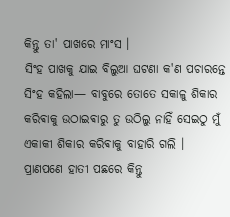କିନ୍ତୁ ତା' ପାଖରେ ମାଂସ ।
ସିଂହ ପାଖକୁ ଯାଇ ବିଲୁଆ ଘଟଣା କ'ଣ ପଚାରନ୍ତେ ସିଂହ କହିଲା— ବାବୁରେ ତୋତେ ସକାଳୁ ଶିକାର କରିଵାକୁ ଉଠାଇଵାରୁ ତୁ ଉଠିଲୁ ନାହିଁ ସେଇଠୁ ମୁଁ ଏକାକୀ ଶିକାର କରିଵାକୁ ବାହାରି ଗଲି । ପ୍ରାଣପଣେ ହାତୀ ପଛରେ କିନ୍ତୁ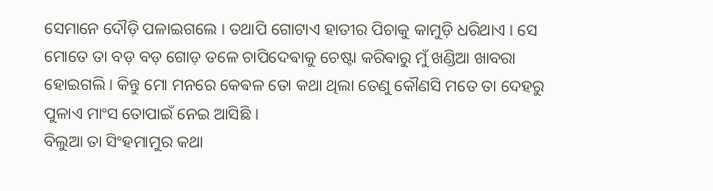ସେମାନେ ଦୌଡ଼ି ପଳାଇଗଲେ । ତଥାପି ଗୋଟାଏ ହାତୀର ପିଚାକୁ କାମୁଡ଼ି ଧରିଥାଏ । ସେ ମୋତେ ତା ବଡ଼ ବଡ଼ ଗୋଡ଼ ତଳେ ଚାପିଦେଵାକୁ ଚେଷ୍ଟା କରିଵାରୁ ମୁଁ ଖଣ୍ଡିଆ ଖାବରା ହୋଇଗଲି । କିନ୍ତୁ ମୋ ମନରେ କେଵଳ ତୋ କଥା ଥିଲା ତେଣୁ କୌଣସି ମତେ ତା ଦେହରୁ ପୁଳାଏ ମାଂସ ତୋପାଇଁ ନେଇ ଆସିଛି ।
ବିଲୁଆ ତା ସିଂହମାମୁର କଥା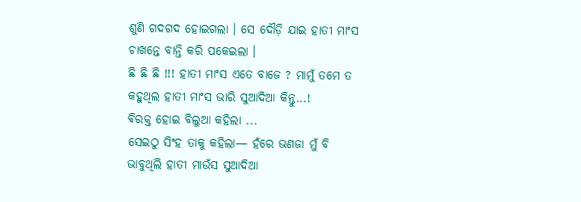ଶୁଣି ଗଦଗଦ ହୋଇଗଲା । ସେ ଦୌଡ଼ି ଯାଇ ହାତୀ ମାଂସ ଚାଖନ୍ତେ ବାନ୍ତି କରି ପକେଇଲା ।
ଛି ଛି ଛି !!! ହାତୀ ମାଂସ ଏତେ ବାଜେ ? ମାମୁଁ ତମେ ତ କହୁଥିଲ ହାତୀ ମାଂସ ଭାରି ସୁଆଦିଆ କିନ୍ତୁ...!
ଵିରକ୍ତ ହୋଇ ବିଲୁଆ କହିଲା ...
ସେଇଠୁ ସିଂହ ତାକୁ କହିଲା— ହଁରେ ଭଣଜା ମୁଁ ବି ଭାବୁଥିଲି ହାତୀ ମାଉଁସ ସୁଆଦିଆ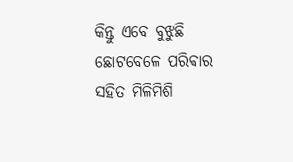କିନ୍ତୁ ଏବେ ବୁଝୁଛି ଛୋଟବେଳେ ପରିଵାର ସହିତ ମିଳିମିଶି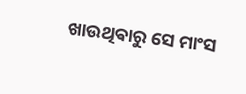ଖାଉଥିଵାରୁ ସେ ମାଂସ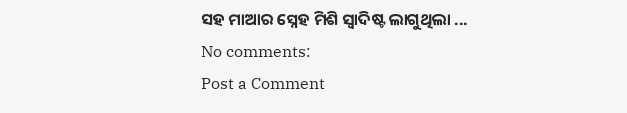ସହ ମାଆର ସ୍ନେହ ମିଶି ସ୍ଵାଦିଷ୍ଟ ଲାଗୁଥିଲା ...
No comments:
Post a Comment